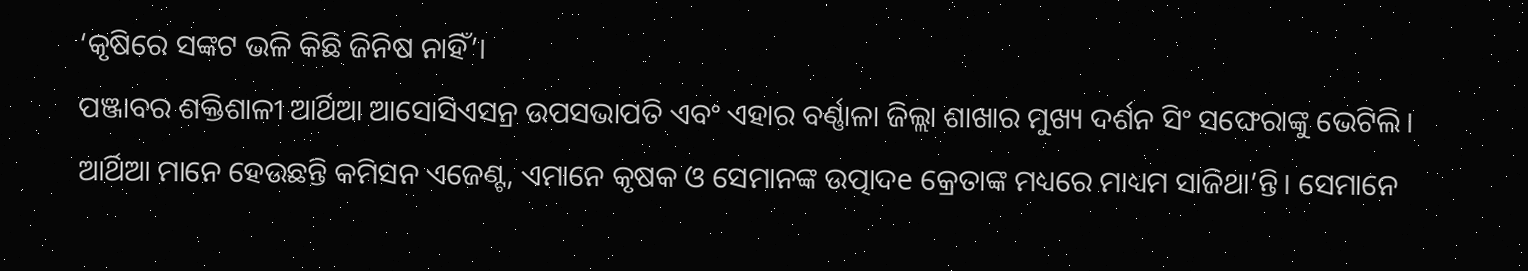‘କୃଷିରେ ସଙ୍କଟ ଭଳି କିଛି ଜିନିଷ ନାହିଁ’।
ପଞ୍ଜାବର ଶକ୍ତିଶାଳୀ ଆର୍ଥିଆ ଆସୋସିଏସନ୍ର ଉପସଭାପତି ଏବଂ ଏହାର ବର୍ଣ୍ଣାଳା ଜିଲ୍ଲା ଶାଖାର ମୁଖ୍ୟ ଦର୍ଶନ ସିଂ ସଙ୍ଘେରାଙ୍କୁ ଭେଟିଲି। ଆର୍ଥିଆ ମାନେ ହେଉଛନ୍ତି କମିସନ ଏଜେଣ୍ଟ, ଏମାନେ କୃଷକ ଓ ସେମାନଙ୍କ ଉତ୍ପାଦe କ୍ରେତାଙ୍କ ମଧ୍ୟରେ ମାଧ୍ୟମ ସାଜିଥା’ନ୍ତି। ସେମାନେ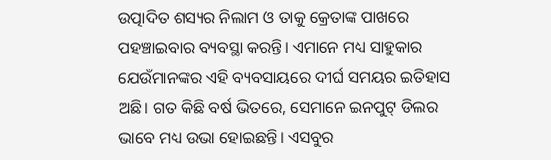ଉତ୍ପାଦିତ ଶସ୍ୟର ନିଲାମ ଓ ତାକୁ କ୍ରେତାଙ୍କ ପାଖରେ ପହଞ୍ଚାଇବାର ବ୍ୟବସ୍ଥା କରନ୍ତି। ଏମାନେ ମଧ୍ୟ ସାହୁକାର ଯେଉଁମାନଙ୍କର ଏହି ବ୍ୟବସାୟରେ ଦୀର୍ଘ ସମୟର ଇତିହାସ ଅଛି। ଗତ କିଛି ବର୍ଷ ଭିତରେ, ସେମାନେ ଇନପୁଟ୍ ଡିଲର ଭାବେ ମଧ୍ୟ ଉଭା ହୋଇଛନ୍ତି। ଏସବୁର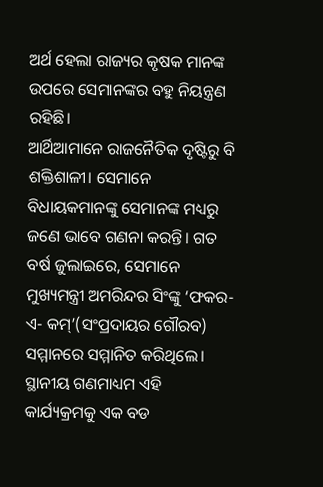ଅର୍ଥ ହେଲା ରାଜ୍ୟର କୃଷକ ମାନଙ୍କ ଉପରେ ସେମାନଙ୍କର ବହୁ ନିୟନ୍ତ୍ରଣ ରହିଛି।
ଆର୍ଥିଆମାନେ ରାଜନୈତିକ ଦୃଷ୍ଟିରୁ ବି ଶକ୍ତିଶାଳୀ। ସେମାନେ ବିଧାୟକମାନଙ୍କୁ ସେମାନଙ୍କ ମଧ୍ୟରୁ ଜଣେ ଭାବେ ଗଣନା କରନ୍ତି। ଗତ ବର୍ଷ ଜୁଲାଇରେ, ସେମାନେ ମୁଖ୍ୟମନ୍ତ୍ରୀ ଅମରିନ୍ଦର ସିଂଙ୍କୁ ‘ଫକର- ଏ- କମ୍’(ସଂପ୍ରଦାୟର ଗୌରବ) ସମ୍ମାନରେ ସମ୍ମାନିତ କରିଥିଲେ। ସ୍ଥାନୀୟ ଗଣମାଧ୍ୟମ ଏହି କାର୍ଯ୍ୟକ୍ରମକୁ ଏକ ବଡ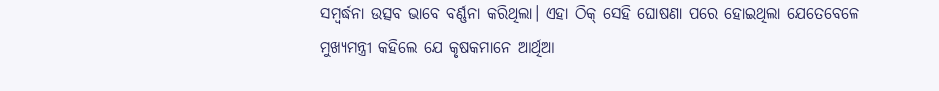ସମ୍ବର୍ଦ୍ଧନା ଉତ୍ସବ ଭାବେ ବର୍ଣ୍ଣନା କରିଥିଲା। ଏହା ଠିକ୍ ସେହି ଘୋଷଣା ପରେ ହୋଇଥିଲା ଯେତେବେଳେ ମୁଖ୍ୟମନ୍ତ୍ରୀ କହିଲେ ଯେ କୃଷକମାନେ ଆର୍ଥିଆ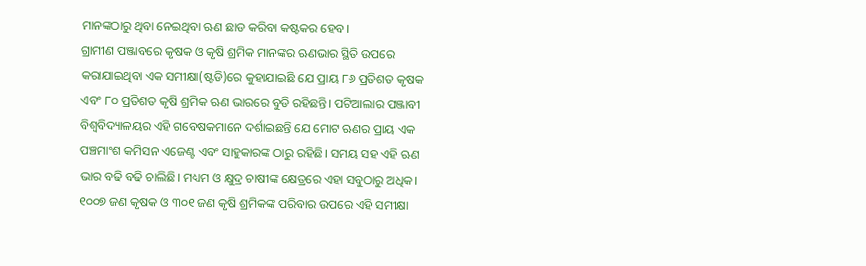ମାନଙ୍କଠାରୁ ଥିବା ନେଇଥିବା ଋଣ ଛାଡ କରିବା କଷ୍ଟକର ହେବ।
ଗ୍ରାମୀଣ ପଞ୍ଜାବରେ କୃଷକ ଓ କୃଷି ଶ୍ରମିକ ମାନଙ୍କର ଋଣଭାର ସ୍ଥିତି ଉପରେ କରାଯାଇଥିବା ଏକ ସମୀକ୍ଷା(ଷ୍ଟଡି)ରେ କୁହାଯାଇଛି ଯେ ପ୍ରାୟ ୮୬ ପ୍ରତିଶତ କୃଷକ ଏବଂ ୮୦ ପ୍ରତିଶତ କୃଷି ଶ୍ରମିକ ଋଣ ଭାରରେ ବୁଡି ରହିଛନ୍ତି। ପଟିଆଲାର ପଞ୍ଜାବୀ ବିଶ୍ୱବିଦ୍ୟାଳୟର ଏହି ଗବେଷକମାନେ ଦର୍ଶାଇଛନ୍ତି ଯେ ମୋଟ ଋଣର ପ୍ରାୟ ଏକ ପଞ୍ଚମାଂଶ କମିସନ ଏଜେଣ୍ଟ ଏବଂ ସାହୁକାରଙ୍କ ଠାରୁ ରହିଛି। ସମୟ ସହ ଏହି ଋଣ ଭାର ବଢି ବଢି ଚାଲିଛି। ମଧ୍ୟମ ଓ କ୍ଷୁଦ୍ର ଚାଷୀଙ୍କ କ୍ଷେତ୍ରରେ ଏହା ସବୁଠାରୁ ଅଧିକ। ୧୦୦୭ ଜଣ କୃଷକ ଓ ୩୦୧ ଜଣ କୃଷି ଶ୍ରମିକଙ୍କ ପରିବାର ଉପରେ ଏହି ସମୀକ୍ଷା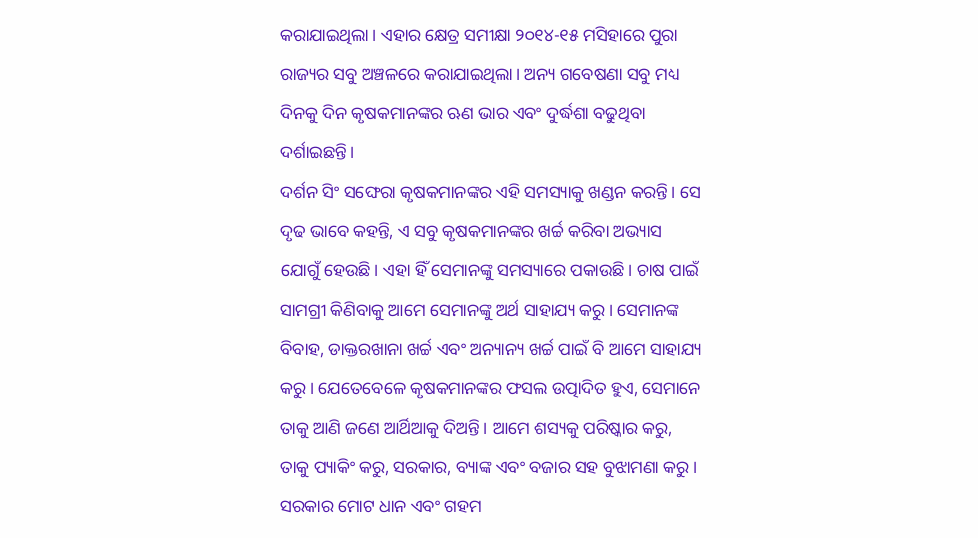କରାଯାଇଥିଲା। ଏହାର କ୍ଷେତ୍ର ସମୀକ୍ଷା ୨୦୧୪-୧୫ ମସିହାରେ ପୁରା ରାଜ୍ୟର ସବୁ ଅଞ୍ଚଳରେ କରାଯାଇଥିଲା। ଅନ୍ୟ ଗବେଷଣା ସବୁ ମଧ୍ୟ ଦିନକୁ ଦିନ କୃଷକମାନଙ୍କର ଋଣ ଭାର ଏବଂ ଦୁର୍ଦ୍ଧଶା ବଢୁଥିବା ଦର୍ଶାଇଛନ୍ତି।
ଦର୍ଶନ ସିଂ ସଙ୍ଘେରା କୃଷକମାନଙ୍କର ଏହି ସମସ୍ୟାକୁ ଖଣ୍ଡନ କରନ୍ତି। ସେ ଦୃଢ ଭାବେ କହନ୍ତି, ଏ ସବୁ କୃଷକମାନଙ୍କର ଖର୍ଚ୍ଚ କରିବା ଅଭ୍ୟାସ ଯୋଗୁଁ ହେଉଛି। ଏହା ହିଁ ସେମାନଙ୍କୁ ସମସ୍ୟାରେ ପକାଉଛି। ଚାଷ ପାଇଁ ସାମଗ୍ରୀ କିଣିବାକୁ ଆମେ ସେମାନଙ୍କୁ ଅର୍ଥ ସାହାଯ୍ୟ କରୁ। ସେମାନଙ୍କ ବିବାହ, ଡାକ୍ତରଖାନା ଖର୍ଚ୍ଚ ଏବଂ ଅନ୍ୟାନ୍ୟ ଖର୍ଚ୍ଚ ପାଇଁ ବି ଆମେ ସାହାଯ୍ୟ କରୁ। ଯେତେବେଳେ କୃଷକମାନଙ୍କର ଫସଲ ଉତ୍ପାଦିତ ହୁଏ, ସେମାନେ ତାକୁ ଆଣି ଜଣେ ଆର୍ଥିଆକୁ ଦିଅନ୍ତି। ଆମେ ଶସ୍ୟକୁ ପରିଷ୍କାର କରୁ, ତାକୁ ପ୍ୟାକିଂ କରୁ, ସରକାର, ବ୍ୟାଙ୍କ ଏବଂ ବଜାର ସହ ବୁଝାମଣା କରୁ। ସରକାର ମୋଟ ଧାନ ଏବଂ ଗହମ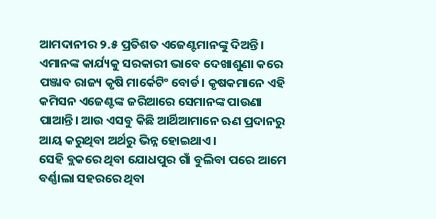ଆମଦାନୀର ୨.୫ ପ୍ରତିଶତ ଏଜେଣ୍ଟମାନଙ୍କୁ ଦିଅନ୍ତି। ଏମାନଙ୍କ କାର୍ଯ୍ୟକୁ ସରକାରୀ ଭାବେ ଦେଖାଶୁଣା କରେ ପଞ୍ଜାବ ରାଜ୍ୟ କୃଷି ମାର୍କେଟିଂ ବୋର୍ଡ। କୃଷକମାନେ ଏହି କମିସନ ଏଜେଣ୍ଟଙ୍କ ଜରିଆରେ ସେମାନଙ୍କ ପାଉଣା ପାଆନ୍ତି। ଆଉ ଏସବୁ କିଛି ଆର୍ଥିଆମାନେ ଋଣ ପ୍ରଦାନରୁ ଆୟ କରୁଥିବା ଅର୍ଥରୁ ଭିନ୍ନ ହୋଇଥାଏ।
ସେହି ବ୍ଲକରେ ଥିବା ଯୋଧପୁର ଗାଁ ବୁଲିବା ପରେ ଆମେ ବର୍ଣ୍ଣାଲା ସହରରେ ଥିବା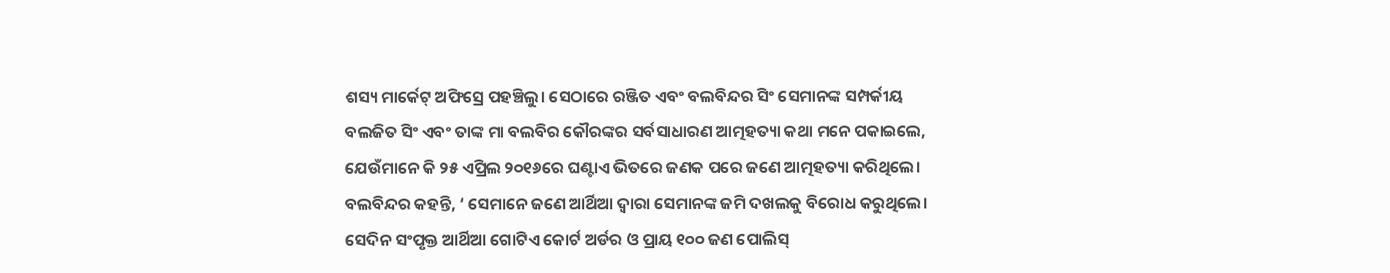ଶସ୍ୟ ମାର୍କେଟ୍ ଅଫିସ୍ରେ ପହଞ୍ଚିଲୁ। ସେଠାରେ ରଞ୍ଜିତ ଏବଂ ବଲବିନ୍ଦର ସିଂ ସେମାନଙ୍କ ସମ୍ପର୍କୀୟ ବଲଜିତ ସିଂ ଏବଂ ତାଙ୍କ ମା ବଲବିର କୌରଙ୍କର ସର୍ବସାଧାରଣ ଆତ୍ମହତ୍ୟା କଥା ମନେ ପକାଇଲେ, ଯେଉଁମାନେ କି ୨୫ ଏପ୍ରିଲ ୨୦୧୬ରେ ଘଣ୍ଟାଏ ଭିତରେ ଜଣକ ପରେ ଜଣେ ଆତ୍ମହତ୍ୟା କରିଥିଲେ। ବଲବିନ୍ଦର କହନ୍ତି, ‘ ସେମାନେ ଜଣେ ଆର୍ଥିଆ ଦ୍ୱାରା ସେମାନଙ୍କ ଜମି ଦଖଲକୁ ବିରୋଧ କରୁଥିଲେ। ସେଦିନ ସଂପୃକ୍ତ ଆର୍ଥିଆ ଗୋଟିଏ କୋର୍ଟ ଅର୍ଡର ଓ ପ୍ରାୟ ୧୦୦ ଜଣ ପୋଲିସ୍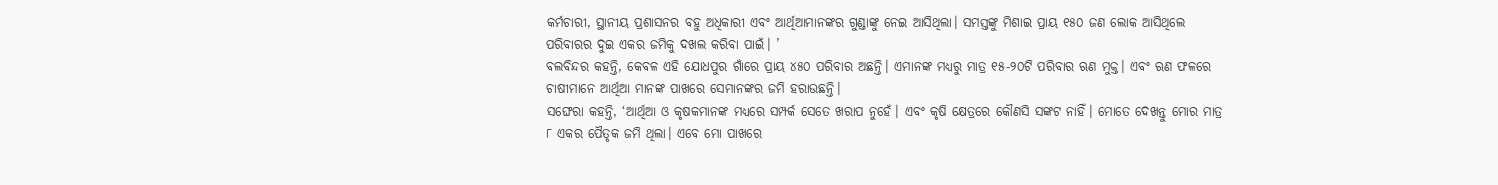କର୍ମଚାରୀ, ସ୍ଥାନୀୟ ପ୍ରଶାସନର ବହୁ ଅଧିକାରୀ ଏବଂ ଆର୍ଥିଆମାନଙ୍କର ଗୁଣ୍ଡାଙ୍କୁ ନେଇ ଆସିଥିଲା। ସମସ୍ତଙ୍କୁ ମିଶାଇ ପ୍ରାୟ ୧୫୦ ଜଣ ଲୋକ ଆସିଥିଲେ ପରିବାରର ଦୁଇ ଏକର ଜମିକୁ ଦଖଲ କରିବା ପାଇଁ। ’
ବଲବିନ୍ଦର କହନ୍ତି, କେବଳ ଏହି ଯୋଧପୁର ଗାଁରେ ପ୍ରାୟ ୪୫୦ ପରିବାର ଅଛନ୍ତି। ଏମାନଙ୍କ ମଧ୍ୟରୁ ମାତ୍ର ୧୫-୨୦ଟି ପରିବାର ଋଣ ମୁକ୍ତ। ଏବଂ ଋଣ ଫଳରେ ଚାଷୀମାନେ ଆର୍ଥିଆ ମାନଙ୍କ ପାଖରେ ସେମାନଙ୍କର ଜମି ହରାଉଛନ୍ତି।
ସଙ୍ଘେରା କହନ୍ତି, ‘ଆର୍ଥିଆ ଓ କୃଷକମାନଙ୍କ ମଧ୍ୟରେ ସମ୍ପର୍କ ସେତେ ଖରାପ ନୁହେଁ। ଏବଂ କୃଷି କ୍ଷେତ୍ରରେ କୌଣସି ସଙ୍କଟ ନାହିଁ। ମୋତେ ଦେଖନ୍ତୁ ମୋର ମାତ୍ର ୮ ଏକର ପୈତୃକ ଜମି ଥିଲା। ଏବେ ମୋ ପାଖରେ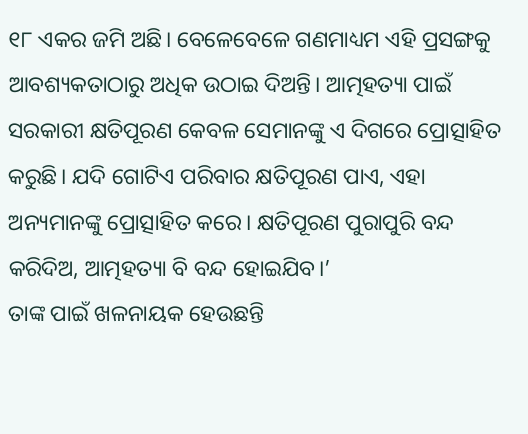୧୮ ଏକର ଜମି ଅଛି। ବେଳେବେଳେ ଗଣମାଧ୍ୟମ ଏହି ପ୍ରସଙ୍ଗକୁ ଆବଶ୍ୟକତାଠାରୁ ଅଧିକ ଉଠାଇ ଦିଅନ୍ତି। ଆତ୍ମହତ୍ୟା ପାଇଁ ସରକାରୀ କ୍ଷତିପୂରଣ କେବଳ ସେମାନଙ୍କୁ ଏ ଦିଗରେ ପ୍ରୋତ୍ସାହିତ କରୁଛି। ଯଦି ଗୋଟିଏ ପରିବାର କ୍ଷତିପୂରଣ ପାଏ, ଏହା ଅନ୍ୟମାନଙ୍କୁ ପ୍ରୋତ୍ସାହିତ କରେ। କ୍ଷତିପୂରଣ ପୁରାପୁରି ବନ୍ଦ କରିଦିଅ, ଆତ୍ମହତ୍ୟା ବି ବନ୍ଦ ହୋଇଯିବ।’
ତାଙ୍କ ପାଇଁ ଖଳନାୟକ ହେଉଛନ୍ତି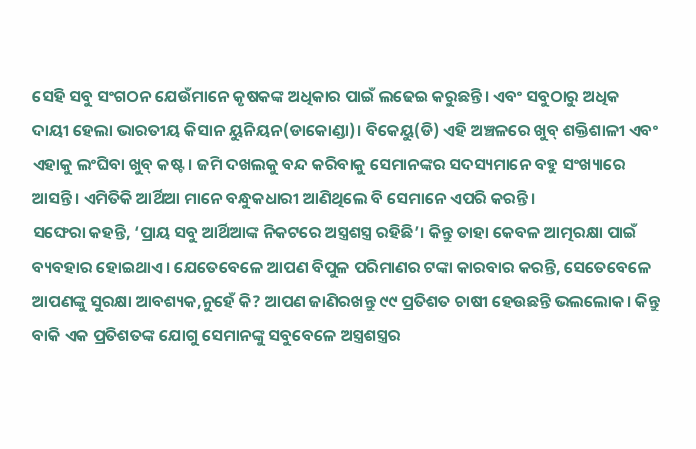ସେହି ସବୁ ସଂଗଠନ ଯେଉଁମାନେ କୃଷକଙ୍କ ଅଧିକାର ପାଇଁ ଲଢେଇ କରୁଛନ୍ତି। ଏବଂ ସବୁଠାରୁ ଅଧିକ ଦାୟୀ ହେଲା ଭାରତୀୟ କିସାନ ୟୁନିୟନ(ଡାକୋଣ୍ଡା)। ବିକେୟୁ(ଡି) ଏହି ଅଞ୍ଚଳରେ ଖୁବ୍ ଶକ୍ତିଶାଳୀ ଏବଂ ଏହାକୁ ଲଂଘିବା ଖୁବ୍ କଷ୍ଟ। ଜମି ଦଖଲକୁ ବନ୍ଦ କରିବାକୁ ସେମାନଙ୍କର ସଦସ୍ୟମାନେ ବହୁ ସଂଖ୍ୟାରେ ଆସନ୍ତି। ଏମିତିକି ଆର୍ଥିଆ ମାନେ ବନ୍ଧୁକଧାରୀ ଆଣିଥିଲେ ବି ସେମାନେ ଏପରି କରନ୍ତି।
ସଙ୍ଘେରା କହନ୍ତି, ‘ପ୍ରାୟ ସବୁ ଆର୍ଥିଆଙ୍କ ନିକଟରେ ଅସ୍ତ୍ରଶସ୍ତ୍ର ରହିଛି’। କିନ୍ତୁ ତାହା କେବଳ ଆତ୍ମରକ୍ଷା ପାଇଁ ବ୍ୟବହାର ହୋଇଥାଏ। ଯେତେବେଳେ ଆପଣ ବିପୁଳ ପରିମାଣର ଟଙ୍କା କାରବାର କରନ୍ତି, ସେତେବେଳେ ଆପଣଙ୍କୁ ସୁରକ୍ଷା ଆବଶ୍ୟକ,ନୁହେଁ କି? ଆପଣ ଜାଣିରଖନ୍ତୁ ୯୯ ପ୍ରତିଶତ ଚାଷୀ ହେଉଛନ୍ତି ଭଲଲୋକ। କିନ୍ତୁ ବାକି ଏକ ପ୍ରତିଶତଙ୍କ ଯୋଗୁ ସେମାନଙ୍କୁ ସବୁବେଳେ ଅସ୍ତ୍ରଶସ୍ତ୍ରର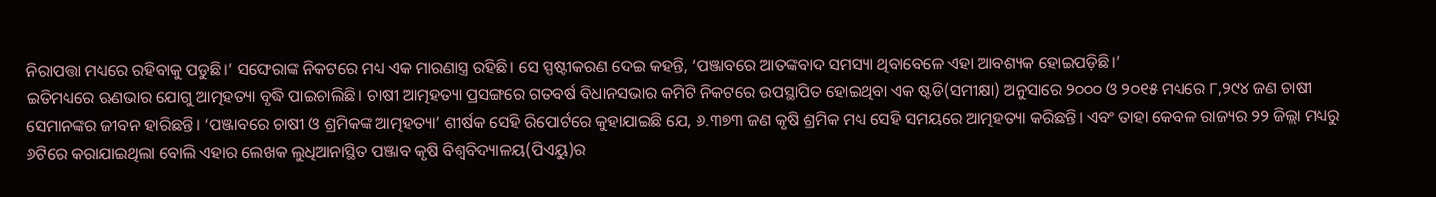ନିରାପତ୍ତା ମଧ୍ୟରେ ରହିବାକୁ ପଡୁଛି।’ ସଙ୍ଘେରାଙ୍କ ନିକଟରେ ମଧ୍ୟ ଏକ ମାରଣାସ୍ତ୍ର ରହିଛି। ସେ ସ୍ପଷ୍ଟୀକରଣ ଦେଇ କହନ୍ତି, ‘ପଞ୍ଜାବରେ ଆତଙ୍କବାଦ ସମସ୍ୟା ଥିବାବେଳେ ଏହା ଆବଶ୍ୟକ ହୋଇପଡ଼ିଛି।’
ଇତିମଧ୍ୟରେ ଋଣଭାର ଯୋଗୁ ଆତ୍ମହତ୍ୟା ବୃଦ୍ଧି ପାଇଚାଲିଛି। ଚାଷୀ ଆତ୍ମହତ୍ୟା ପ୍ରସଙ୍ଗରେ ଗତବର୍ଷ ବିଧାନସଭାର କମିଟି ନିକଟରେ ଉପସ୍ଥାପିତ ହୋଇଥିବା ଏକ ଷ୍ଟଡି(ସମୀକ୍ଷା) ଅନୁସାରେ ୨୦୦୦ ଓ ୨୦୧୫ ମଧ୍ୟରେ ୮,୨୯୪ ଜଣ ଚାଷୀ ସେମାନଙ୍କର ଜୀବନ ହାରିଛନ୍ତି। ‘ପଞ୍ଜାବରେ ଚାଷୀ ଓ ଶ୍ରମିକଙ୍କ ଆତ୍ମହତ୍ୟା’ ଶୀର୍ଷକ ସେହି ରିପୋର୍ଟରେ କୁହାଯାଇଛି ଯେ, ୬.୩୭୩ ଜଣ କୃଷି ଶ୍ରମିକ ମଧ୍ୟ ସେହି ସମୟରେ ଆତ୍ମହତ୍ୟା କରିଛନ୍ତି। ଏବଂ ତାହା କେବଳ ରାଜ୍ୟର ୨୨ ଜିଲ୍ଲା ମଧ୍ୟରୁ ୬ଟିରେ କରାଯାଇଥିଲା ବୋଲି ଏହାର ଲେଖକ ଲୁଧିଆନାସ୍ଥିତ ପଞ୍ଜାବ କୃଷି ବିଶ୍ୱବିଦ୍ୟାଳୟ(ପିଏୟୁ)ର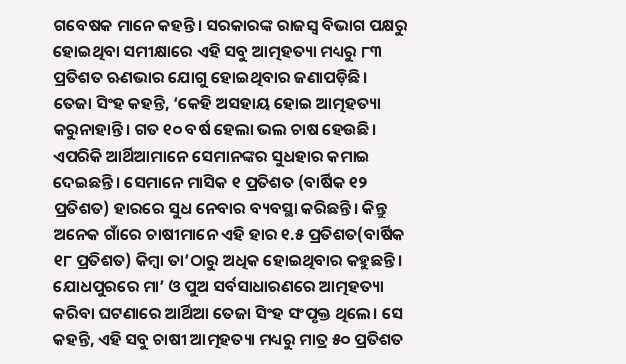ଗବେଷକ ମାନେ କହନ୍ତି। ସରକାରଙ୍କ ରାଜସ୍ୱ ବିଭାଗ ପକ୍ଷରୁ ହୋଇଥିବା ସମୀକ୍ଷାରେ ଏହି ସବୁ ଆତ୍ମହତ୍ୟା ମଧ୍ୟରୁ ୮୩ ପ୍ରତିଶତ ଋଣଭାର ଯୋଗୁ ହୋଇଥିବାର ଜଣାପଡ଼ିଛି।
ତେଜା ସିଂହ କହନ୍ତି, ‘କେହି ଅସହାୟ ହୋଇ ଆତ୍ମହତ୍ୟା କରୁନାହାନ୍ତି। ଗତ ୧୦ ବର୍ଷ ହେଲା ଭଲ ଚାଷ ହେଉଛି। ଏପରିକି ଆର୍ଥିଆମାନେ ସେମାନଙ୍କର ସୁଧହାର କମାଇ ଦେଇଛନ୍ତି। ସେମାନେ ମାସିକ ୧ ପ୍ରତିଶତ (ବାର୍ଷିକ ୧୨ ପ୍ରତିଶତ) ହାରରେ ସୁଧ ନେବାର ବ୍ୟବସ୍ଥା କରିଛନ୍ତି। କିନ୍ତୁ ଅନେକ ଗାଁରେ ଚାଷୀମାନେ ଏହି ହାର ୧.୫ ପ୍ରତିଶତ(ବାର୍ଷିକ ୧୮ ପ୍ରତିଶତ) କିମ୍ବା ତା’ଠାରୁ ଅଧିକ ହୋଇଥିବାର କହୁଛନ୍ତି। ଯୋଧପୁରରେ ମା’ ଓ ପୁଅ ସର୍ବସାଧାରଣରେ ଆତ୍ମହତ୍ୟା କରିବା ଘଟଣାରେ ଆର୍ଥିଆ ତେଜା ସିଂହ ସଂପୃକ୍ତ ଥିଲେ। ସେ କହନ୍ତି, ଏହି ସବୁ ଚାଷୀ ଆତ୍ମହତ୍ୟା ମଧ୍ୟରୁ ମାତ୍ର ୫୦ ପ୍ରତିଶତ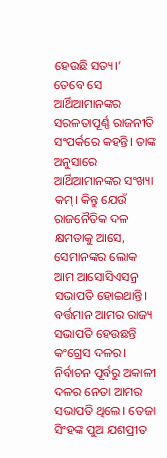ହେଉଛି ସତ୍ୟ।’
ତେବେ ସେ ଆର୍ଥିଆମାନଙ୍କର ସରଳତାପୂର୍ଣ୍ଣ ରାଜନୀତି ସଂପର୍କରେ କହନ୍ତି। ତାଙ୍କ ଅନୁସାରେ ଆର୍ଥିଆମାନଙ୍କର ସଂଖ୍ୟା କମ୍। କିନ୍ତୁ ଯେଉଁ ରାଜନୈତିକ ଦଳ କ୍ଷମତାକୁ ଆସେ, ସେମାନଙ୍କର ଲୋକ ଆମ ଆସୋସିଏସନ୍ର ସଭାପତି ହୋଇଥାନ୍ତି। ବର୍ତ୍ତମାନ ଆମର ରାଜ୍ୟ ସଭାପତି ହେଉଛନ୍ତି କଂଗ୍ରେସ ଦଳର। ନିର୍ବାଚନ ପୂର୍ବରୁ ଅକାଳୀ ଦଳର ନେତା ଆମର ସଭାପତି ଥିଲେ। ତେଜା ସିଂହଙ୍କ ପୁଅ ଯଶପ୍ରୀତ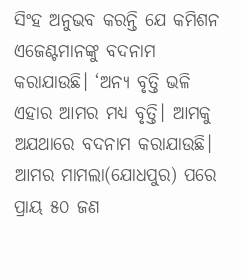ସିଂହ ଅନୁଭବ କରନ୍ତି ଯେ କମିଶନ ଏଜେଣ୍ଟମାନଙ୍କୁ ବଦନାମ କରାଯାଉଛି। ‘ଅନ୍ୟ ବୃତ୍ତି ଭଳି ଏହାର ଆମର ମଧ୍ୟ ବୃତ୍ତି। ଆମକୁ ଅଯଥାରେ ବଦନାମ କରାଯାଉଛି। ଆମର ମାମଲା(ଯୋଧପୁର) ପରେ ପ୍ରାୟ ୫୦ ଜଣ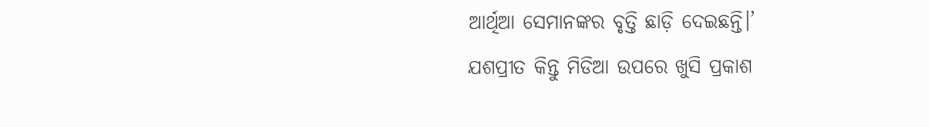ଆର୍ଥିଆ ସେମାନଙ୍କର ବୃତ୍ତି ଛାଡ଼ି ଦେଇଛନ୍ତି।’
ଯଶପ୍ରୀତ କିନ୍ତୁ ମିଡିଆ ଉପରେ ଖୁସି ପ୍ରକାଶ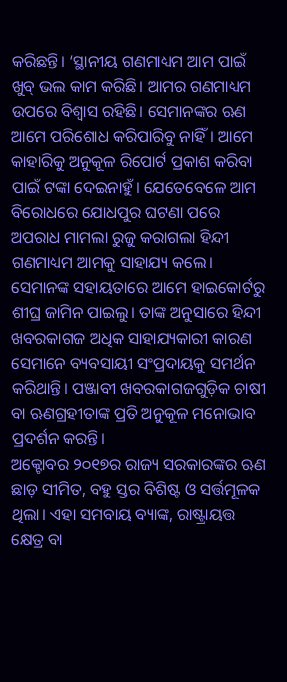କରିଛନ୍ତି। ‘ସ୍ଥାନୀୟ ଗଣମାଧ୍ୟମ ଆମ ପାଇଁ ଖୁବ୍ ଭଲ କାମ କରିଛି। ଆମର ଗଣମାଧ୍ୟମ ଉପରେ ବିଶ୍ୱାସ ରହିଛି। ସେମାନଙ୍କର ଋଣ ଆମେ ପରିଶୋଧ କରିପାରିବୁ ନାହିଁ। ଆମେ କାହାରିକୁ ଅନୁକୂଳ ରିପୋର୍ଟ ପ୍ରକାଶ କରିବା ପାଇଁ ଟଙ୍କା ଦେଇନାହୁଁ। ଯେତେବେଳେ ଆମ ବିରୋଧରେ ଯୋଧପୁର ଘଟଣା ପରେ ଅପରାଧ ମାମଲା ରୁଜୁ କରାଗଲା ହିନ୍ଦୀ ଗଣମାଧ୍ୟମ ଆମକୁ ସାହାଯ୍ୟ କଲେ। ସେମାନଙ୍କ ସହାୟତାରେ ଆମେ ହାଇକୋର୍ଟରୁ ଶୀଘ୍ର ଜାମିନ ପାଇଲୁ। ତାଙ୍କ ଅନୁସାରେ ହିନ୍ଦୀ ଖବରକାଗଜ ଅଧିକ ସାହାଯ୍ୟକାରୀ କାରଣ ସେମାନେ ବ୍ୟବସାୟୀ ସଂପ୍ରଦାୟକୁ ସମର୍ଥନ କରିଥାନ୍ତି। ପଞ୍ଜାବୀ ଖବରକାଗଜଗୁଡ଼ିକ ଚାଷୀ ବା ଋଣଗ୍ରହୀତାଙ୍କ ପ୍ରତି ଅନୁକୂଳ ମନୋଭାବ ପ୍ରଦର୍ଶନ କରନ୍ତି।
ଅକ୍ଟୋବର ୨୦୧୭ର ରାଜ୍ୟ ସରକାରଙ୍କର ଋଣ ଛାଡ଼ ସୀମିତ, ବହୁ ସ୍ତର ବିଶିଷ୍ଟ ଓ ସର୍ତ୍ତମୂଳକ ଥିଲା। ଏହା ସମବାୟ ବ୍ୟାଙ୍କ, ରାଷ୍ଟ୍ରାୟତ୍ତ କ୍ଷେତ୍ର ବା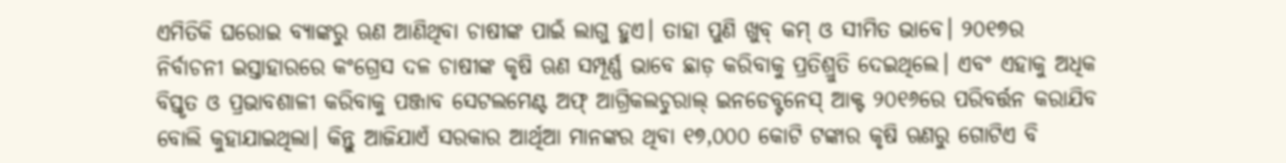ଏମିତିକି ଘରୋଇ ବ୍ୟାଙ୍କରୁ ଋଣ ଆଣିଥିବା ଚାଷୀଙ୍କ ପାଇଁ ଲାଗୁ ହୁଏ। ତାହା ପୁଣି ଖୁବ୍ କମ୍ ଓ ସୀମିତ ଭାବେ। ୨୦୧୭ର ନିର୍ବାଚନୀ ଇସ୍ତାହାରରେ କଂଗ୍ରେସ ଦଳ ଚାଷୀଙ୍କ କୃଷି ଋଣ ସମ୍ପୂର୍ଣ୍ଣ ଭାବେ ଛାଡ଼ କରିବାକୁ ପ୍ରତିଶ୍ରୁତି ଦେଇଥିଲେ। ଏବଂ ଏହାକୁ ଅଧିକ ବିସ୍ତୃତ ଓ ପ୍ରଭାବଶାଳୀ କରିବାକୁ ପଞ୍ଜାବ ସେଟଲମେଣ୍ଟ ଅଫ୍ ଆଗ୍ରିକଲଚୁରାଲ୍ ଇନଡେବ୍ଟନେସ୍ ଆକ୍ଟ ୨୦୧୬ରେ ପରିବର୍ତ୍ତନ କରାଯିବ ବୋଲି କୁହାଯାଇଥିଲା। କିନ୍ତୁ ଆଜିଯାଏଁ ସରକାର ଆର୍ଥିଆ ମାନଙ୍କର ଥିବା ୧୭,୦୦୦ କୋଟି ଟଙ୍କାର କୃଷି ଋଣରୁ ଗୋଟିଏ ବି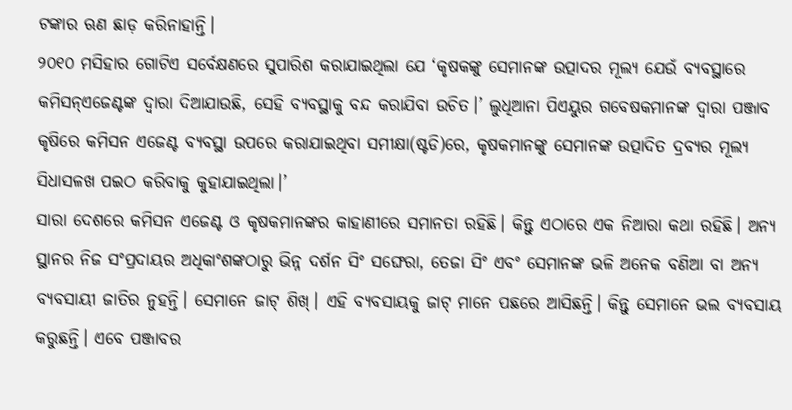ଟଙ୍କାର ଋଣ ଛାଡ଼ କରିନାହାନ୍ତି।
୨୦୧୦ ମସିହାର ଗୋଟିଏ ସର୍ବେକ୍ଷଣରେ ସୁପାରିଶ କରାଯାଇଥିଲା ଯେ ‘କୃଷକଙ୍କୁ ସେମାନଙ୍କ ଉତ୍ପାଦର ମୂଲ୍ୟ ଯେଉଁ ବ୍ୟବସ୍ଥାରେ କମିସନ୍ଏଜେଣ୍ଟଙ୍କ ଦ୍ୱାରା ଦିଆଯାଉଛି, ସେହି ବ୍ୟବସ୍ଥାକୁ ବନ୍ଦ କରାଯିବା ଉଚିତ।’ ଲୁଧିଆନା ପିଏୟୁର ଗବେଷକମାନଙ୍କ ଦ୍ୱାରା ପଞ୍ଜାବ କୃଷିରେ କମିସନ ଏଜେଣ୍ଟ ବ୍ୟବସ୍ଥା ଉପରେ କରାଯାଇଥିବା ସମୀକ୍ଷା(ଷ୍ଟଡି)ରେ, କୃଷକମାନଙ୍କୁ ସେମାନଙ୍କ ଉତ୍ପାଦିତ ଦ୍ରବ୍ୟର ମୂଲ୍ୟ ସିଧାସଳଖ ପଇଠ କରିବାକୁ କୁହାଯାଇଥିଲା।’
ସାରା ଦେଶରେ କମିସନ ଏଜେଣ୍ଟ ଓ କୃଷକମାନଙ୍କର କାହାଣୀରେ ସମାନତା ରହିଛି। କିନ୍ତୁ ଏଠାରେ ଏକ ନିଆରା କଥା ରହିଛି। ଅନ୍ୟ ସ୍ଥାନର ନିଜ ସଂପ୍ରଦାୟର ଅଧିକାଂଶଙ୍କଠାରୁ ଭିନ୍ନ ଦର୍ଶନ ସିଂ ସଙ୍ଘେରା, ତେଜା ସିଂ ଏବଂ ସେମାନଙ୍କ ଭଳି ଅନେକ ବଣିଆ ବା ଅନ୍ୟ ବ୍ୟବସାୟୀ ଜାତିର ନୁହନ୍ତି। ସେମାନେ ଜାଟ୍ ଶିଖ୍। ଏହି ବ୍ୟବସାୟକୁ ଜାଟ୍ ମାନେ ପଛରେ ଆସିଛନ୍ତି। କିନ୍ତୁ ସେମାନେ ଭଲ ବ୍ୟବସାୟ କରୁଛନ୍ତି। ଏବେ ପଞ୍ଜାବର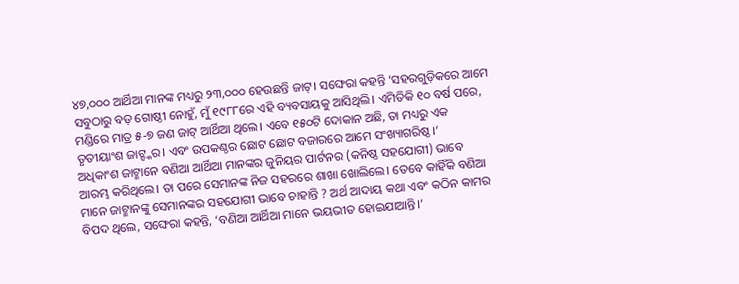୪୭,୦୦୦ ଆର୍ଥିଆ ମାନଙ୍କ ମଧ୍ୟରୁ ୨୩,୦୦୦ ହେଉଛନ୍ତି ଜାଟ୍। ସଙ୍ଘେରା କହନ୍ତି ‘ସହରଗୁଡ଼ିକରେ ଆମେ ସବୁଠାରୁ ବଡ଼ ଗୋଷ୍ଠୀ ନୋହୁଁ, ମୁଁ ୧୯୮୮ରେ ଏହି ବ୍ୟବସାୟକୁ ଆସିଥିଲି। ଏମିତିକି ୧୦ ବର୍ଷ ପରେ, ମଣ୍ଡିରେ ମାତ୍ର ୫-୭ ଜଣ ଜାଟ୍ ଆର୍ଥିଆ ଥିଲେ। ଏବେ ୧୫୦ଟି ଦୋକାନ ଅଛି, ତା ମଧ୍ୟରୁ ଏକ ତୃତୀୟାଂଶ ଜାଟ୍ଙ୍କର। ଏବଂ ଉପକଣ୍ଠର ଛୋଟ ଛୋଟ ବଜାରରେ ଆମେ ସଂଖ୍ୟାଗରିଷ୍ଠ।’
ଅଧିକାଂଶ ଜାଟ୍ମାନେ ବଣିଆ ଆର୍ଥିଆ ମାନଙ୍କର ଜୁନିୟର ପାର୍ଟନର (କନିଷ୍ଠ ସହଯୋଗୀ) ଭାବେ ଆରମ୍ଭ କରିଥିଲେ। ତା ପରେ ସେମାନଙ୍କ ନିଜ ସହରରେ ଶାଖା ଖୋଲିଲେ। ତେବେ କାହିଁକି ବଣିଆ ମାନେ ଜାଟ୍ମାନଙ୍କୁ ସେମାନଙ୍କର ସହଯୋଗୀ ଭାବେ ଚାହାନ୍ତି ? ଅର୍ଥ ଆଦାୟ କଥା ଏବଂ କଠିନ କାମର ବିପଦ ଥିଲେ, ସଙ୍ଘେରା କହନ୍ତି, ‘ବଣିଆ ଆର୍ଥିଆ ମାନେ ଭୟଭୀତ ହୋଇଯାଆନ୍ତି।’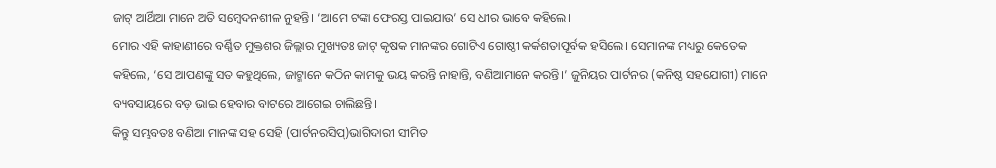ଜାଟ୍ ଆର୍ଥିଆ ମାନେ ଅତି ସମ୍ବେଦନଶୀଳ ନୁହନ୍ତି। ‘ଆମେ ଟଙ୍କା ଫେରସ୍ତ ପାଇଯାଉ’ ସେ ଧୀର ଭାବେ କହିଲେ।
ମୋର ଏହି କାହାଣୀରେ ବର୍ଣ୍ଣିତ ମୁକ୍ତଶର ଜିଲ୍ଲାର ମୁଖ୍ୟତଃ ଜାଟ୍ କୃଷକ ମାନଙ୍କର ଗୋଟିଏ ଗୋଷ୍ଠୀ କର୍କଶତାପୂର୍ବକ ହସିଲେ। ସେମାନଙ୍କ ମଧ୍ୟରୁ କେତେକ କହିଲେ, ‘ସେ ଆପଣଙ୍କୁ ସତ କହୁଥିଲେ, ଜାଟ୍ମାନେ କଠିନ କାମକୁ ଭୟ କରନ୍ତି ନାହାନ୍ତି, ବଣିଆମାନେ କରନ୍ତି।’ ଜୁନିୟର ପାର୍ଟନର (କନିଷ୍ଠ ସହଯୋଗୀ) ମାନେ ବ୍ୟବସାୟରେ ବଡ଼ ଭାଇ ହେବାର ବାଟରେ ଆଗେଇ ଚାଲିଛନ୍ତି।
କିନ୍ତୁ ସମ୍ଭବତଃ ବଣିଆ ମାନଙ୍କ ସହ ସେହି (ପାର୍ଟନରସିପ୍)ଭାଗିଦାରୀ ସୀମିତ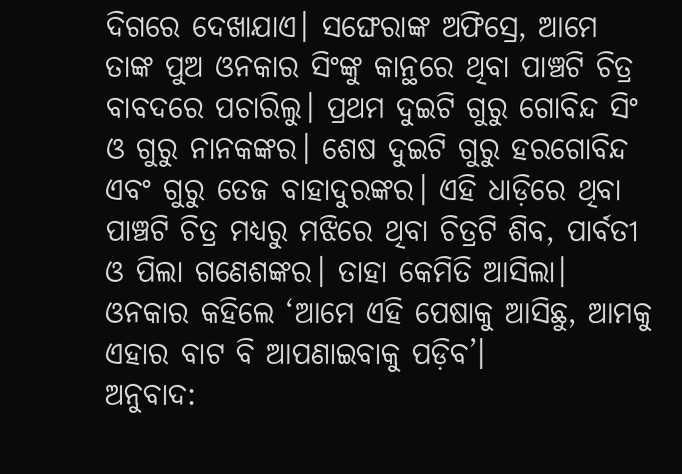ଦିଗରେ ଦେଖାଯାଏ। ସଙ୍ଘେରାଙ୍କ ଅଫିସ୍ରେ, ଆମେ ତାଙ୍କ ପୁଅ ଓନକାର ସିଂଙ୍କୁ କାନ୍ଥରେ ଥିବା ପାଞ୍ଚଟି ଚିତ୍ର ବାବଦରେ ପଚାରିଲୁ। ପ୍ରଥମ ଦୁଇଟି ଗୁରୁ ଗୋବିନ୍ଦ ସିଂ ଓ ଗୁରୁ ନାନକଙ୍କର। ଶେଷ ଦୁଇଟି ଗୁରୁ ହରଗୋବିନ୍ଦ ଏବଂ ଗୁରୁ ତେଜ ବାହାଦୁରଙ୍କର। ଏହି ଧାଡ଼ିରେ ଥିବା ପାଞ୍ଚଟି ଚିତ୍ର ମଧ୍ୟରୁ ମଝିରେ ଥିବା ଚିତ୍ରଟି ଶିବ, ପାର୍ବତୀ ଓ ପିଲା ଗଣେଶଙ୍କର। ତାହା କେମିତି ଆସିଲା।
ଓନକାର କହିଲେ ‘ଆମେ ଏହି ପେଷାକୁ ଆସିଛୁ, ଆମକୁ ଏହାର ବାଟ ବି ଆପଣାଇବାକୁ ପଡ଼ିବ’।
ଅନୁବାଦ: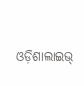ଓଡ଼ିଶାଲାଇଭ୍